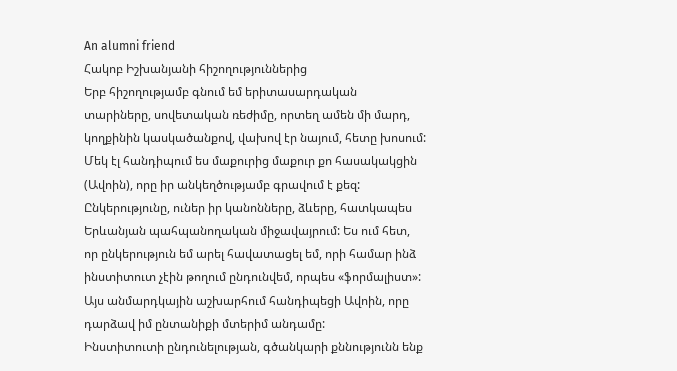An alumni friend
Հակոբ Իշխանյանի հիշողություններից
Երբ հիշողությամբ գնում եմ երիտասարդական տարիները, սովետական ռեժիմը, որտեղ ամեն մի մարդ, կողքինին կասկածանքով, վախով էր նայում, հետը խոսում: Մեկ էլ հանդիպում ես մաքուրից մաքուր քո հասակակցին (Ավոին), որը իր անկեղծությամբ գրավում է քեզ: Ընկերությունը, ուներ իր կանոնները, ձևերը, հատկապես Երևանյան պահպանողական միջավայրում: Ես ում հետ, որ ընկերություն եմ արել հավատացել եմ, որի համար ինձ ինստիտուտ չէին թողում ընդունվեմ, որպես «ֆորմալիստ»:
Այս անմարդկային աշխարհում հանդիպեցի Ավոին, որը դարձավ իմ ընտանիքի մտերիմ անդամը:
Ինստիտուտի ընդունելության, գծանկարի քննությունն ենք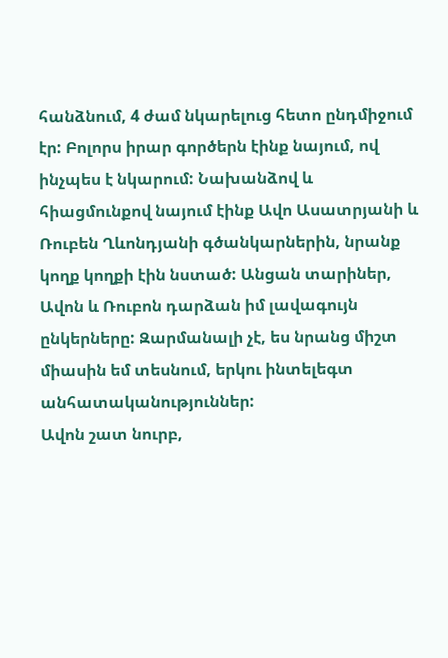հանձնում, 4 ժամ նկարելուց հետո ընդմիջում էր: Բոլորս իրար գործերն էինք նայում, ով ինչպես է նկարում: Նախանձով և հիացմունքով նայում էինք Ավո Ասատրյանի և Ռուբեն Ղևոնդյանի գծանկարներին, նրանք կողք կողքի էին նստած: Անցան տարիներ, Ավոն և Ռուբոն դարձան իմ լավագույն ընկերները: Զարմանալի չէ, ես նրանց միշտ միասին եմ տեսնում, երկու ինտելեգտ անհատականություններ:
Ավոն շատ նուրբ,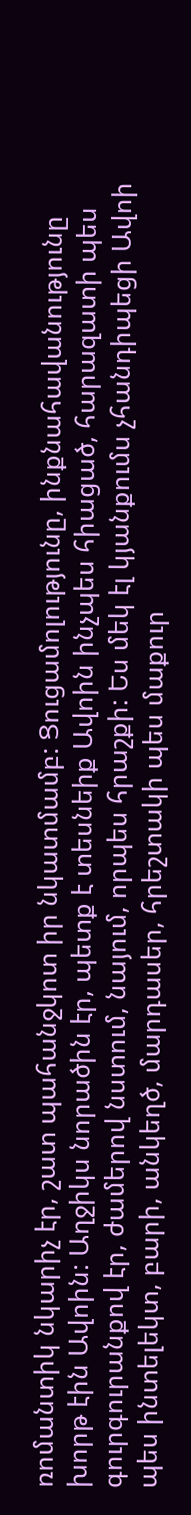ռոմանտիկ նկարիչ էր, շատ պահանջկոտ իր նկատմամբ: Ցուցամոլությունը, ինքնահավանությունը խորթ էին Ավոին: Աղջիկս նորածին էր, պետք է տեսնեիք Ավոին ինչպես հիացած, հարազատի պես գուրգուրանքով էր, ժամերով նստում, նայում, որպես հրաշքի: Ես մեկ էլ կյանքումս չհանդիպեցի Ավոի պես ինտելեկտ, բարի, անկեղծ, մարդասեր, հրեշտակի պես մաքուր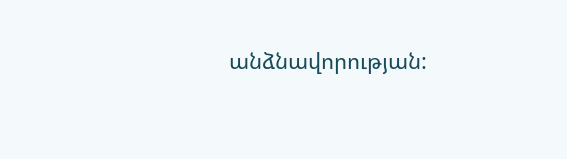անձնավորության: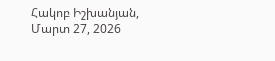Հակոբ Իշխանյան, Մարտ 27, 2026